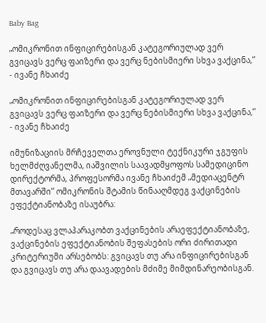Baby Bag

„ომიკრონით ინფიცირებისგან კატეგორიულად ვერ გვიცავს ვერც ფაიზერი და ვერც ნებისმიერი სხვა ვაქცინა,“ - ივანე ჩხაიძე

„ომიკრონით ინფიცირებისგან კატეგორიულად ვერ გვიცავს ვერც ფაიზერი და ვერც ნებისმიერი სხვა ვაქცინა,“ - ივანე ჩხაიძე

იმუნიზაციის მრჩეველთა ეროვნული ტექნიკური ჯგუფის ხელმძღვანელმა, იაშვილის საავადმყოფოს სამედიცინო დირექტორმა, პროფესორმა ივანე ჩხაიძემ „მედიაცენტრ მთავარში“ ომიკრონის შტამის წინააღმდეგ ვაქცინების ეფექტიანობაზე ისაუბრა:

„როდესაც ვლაპარაკობთ ვაქცინების არაეფექტიანობაზე, ვაქცინების ეფექტიანობის შეფასების ორი ძირითადი კრიტერიუმი არსებობს: გვიცავს თუ არა ინფიცირებისგან და გვიცავს თუ არა დაავადების მძიმე მიმდინარეობისგან.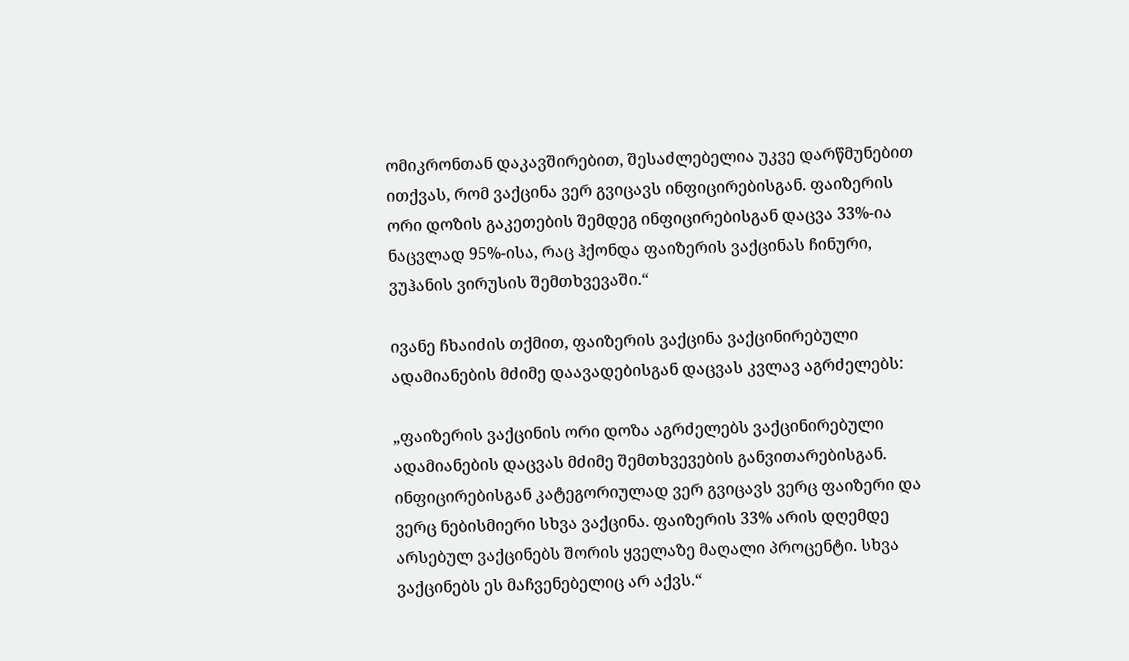ომიკრონთან დაკავშირებით, შესაძლებელია უკვე დარწმუნებით ითქვას, რომ ვაქცინა ვერ გვიცავს ინფიცირებისგან. ფაიზერის ორი დოზის გაკეთების შემდეგ ინფიცირებისგან დაცვა 33%-ია ნაცვლად 95%-ისა, რაც ჰქონდა ფაიზერის ვაქცინას ჩინური, ვუჰანის ვირუსის შემთხვევაში.“

ივანე ჩხაიძის თქმით, ფაიზერის ვაქცინა ვაქცინირებული ადამიანების მძიმე დაავადებისგან დაცვას კვლავ აგრძელებს:

„ფაიზერის ვაქცინის ორი დოზა აგრძელებს ვაქცინირებული ადამიანების დაცვას მძიმე შემთხვევების განვითარებისგან. ინფიცირებისგან კატეგორიულად ვერ გვიცავს ვერც ფაიზერი და ვერც ნებისმიერი სხვა ვაქცინა. ფაიზერის 33% არის დღემდე არსებულ ვაქცინებს შორის ყველაზე მაღალი პროცენტი. სხვა ვაქცინებს ეს მაჩვენებელიც არ აქვს.“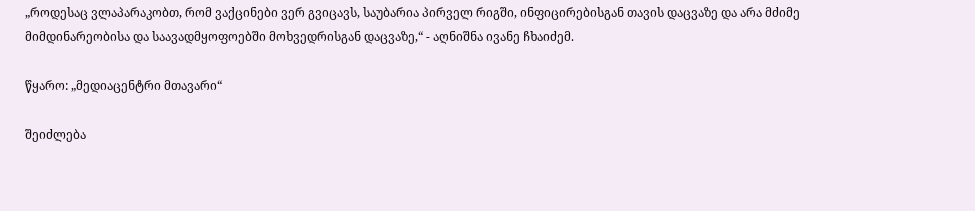„როდესაც ვლაპარაკობთ, რომ ვაქცინები ვერ გვიცავს, საუბარია პირველ რიგში, ინფიცირებისგან თავის დაცვაზე და არა მძიმე მიმდინარეობისა და საავადმყოფოებში მოხვედრისგან დაცვაზე,“ - აღნიშნა ივანე ჩხაიძემ.

წყარო: „მედიაცენტრი მთავარი“

შეიძლება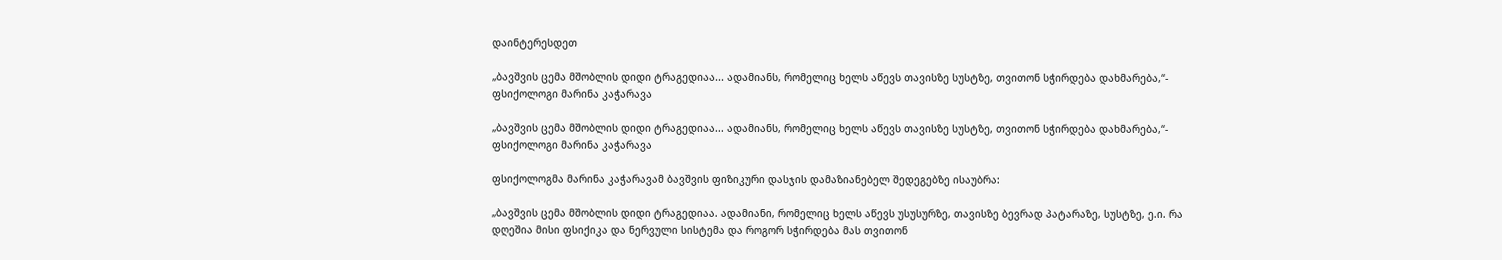დაინტერესდეთ

„ბავშვის ცემა მშობლის დიდი ტრაგედიაა... ადამიანს, რომელიც ხელს აწევს თავისზე სუსტზე, თვითონ სჭირდება დახმარება,“- ფსიქოლოგი მარინა კაჭარავა

„ბავშვის ცემა მშობლის დიდი ტრაგედიაა... ადამიანს, რომელიც ხელს აწევს თავისზე სუსტზე, თვითონ სჭირდება დახმარება,“- ფსიქოლოგი მარინა კაჭარავა

ფსიქოლოგმა მარინა კაჭარავამ ბავშვის ფიზიკური დასჯის დამაზიანებელ შედეგებზე ისაუბრა:

„ბავშვის ცემა მშობლის დიდი ტრაგედიაა. ადამიანი, რომელიც ხელს აწევს უსუსურზე, თავისზე ბევრად პატარაზე, სუსტზე, ე.ი. რა დღეშია მისი ფსიქიკა და ნერვული სისტემა და როგორ სჭირდება მას თვითონ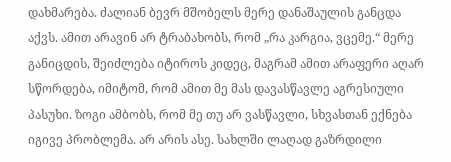დახმარება. ძალიან ბევრ მშობელს მერე დანაშაულის განცდა აქვს. ამით არავინ არ ტრაბახობს, რომ „რა კარგია, ვცემე.“ მერე განიცდის, შეიძლება იტიროს კიდეც, მაგრამ ამით არაფერი აღარ სწორდება, იმიტომ, რომ ამით მე მას დავასწავლე აგრესიული პასუხი. ზოგი ამბობს, რომ მე თუ არ ვასწავლი, სხვასთან ექნება იგივე პრობლემა. არ არის ასე. სახლში ლაღად გაზრდილი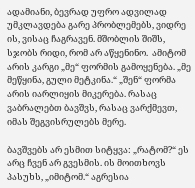ადამიანი, ბევრად უფრო ადვილად უმკლავდება გარე პრობლემებს, ვიდრე ის, ვისაც ჩაგრავენ. მშობლის შიშს, სჯობს რიდი, რომ არ აწყენინო.  ამიტომ არის კარგი „მე“ ფორმის გამოყენება. „მე მეწყინა, გული მეტკინა.“ „შენ“ ფორმა არის იარლიყის მიკერება. რასაც ვაბრალებთ ბავშვს, რასაც ვარქმევთ, იმას შეგვისრულებს მერე.

ბავშვებს არ ესმით სიტყვა: „რატომ?“ ეს არც ჩვენ არ გვესმის. ის მოითხოვს პასუხს, „იმიტომ.“ აგრესია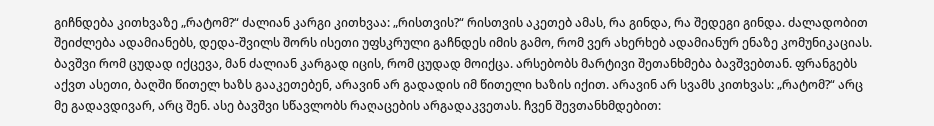გიჩნდება კითხვაზე „რატომ?“ ძალიან კარგი კითხვაა: „რისთვის?“ რისთვის აკეთებ ამას, რა გინდა, რა შედეგი გინდა. ძალადობით შეიძლება ადამიანებს, დედა-შვილს შორს ისეთი უფსკრული გაჩნდეს იმის გამო, რომ ვერ ახერხებ ადამიანურ ენაზე კომუნიკაციას. ბავშვი რომ ცუდად იქცევა, მან ძალიან კარგად იცის, რომ ცუდად მოიქცა. არსებობს მარტივი შეთანხმება ბავშვებთან. ფრანგებს აქვთ ასეთი, ბაღში წითელ ხაზს გააკეთებენ, არავინ არ გადადის იმ წითელი ხაზის იქით. არავინ არ სვამს კითხვას: „რატომ?“ არც მე გადავდივარ, არც შენ. ასე ბავშვი სწავლობს რაღაცების არგადაკვეთას. ჩვენ შევთანხმდებით: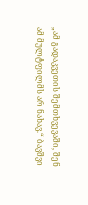„ამ გადაკვეთის შემთხვევაში, შენ ამ მულტფილმს არ ნახავ.“ ბავშვი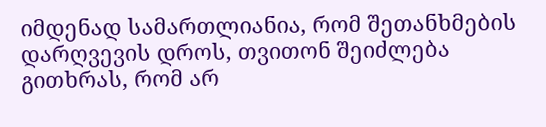იმდენად სამართლიანია, რომ შეთანხმების დარღვევის დროს, თვითონ შეიძლება გითხრას, რომ არ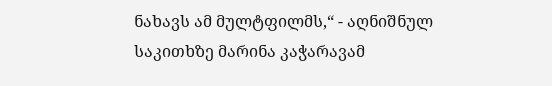ნახავს ამ მულტფილმს,“ - აღნიშნულ საკითხზე მარინა კაჭარავამ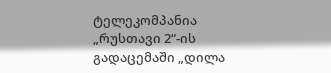ტელეკომპანია „რუსთავი 2“-ის გადაცემაში „დილა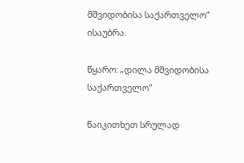მშვიდობისა საქართველო“ ისაუბრა.

წყარო: „დილა მშვიდობისა საქართველო“

წაიკითხეთ სრულად